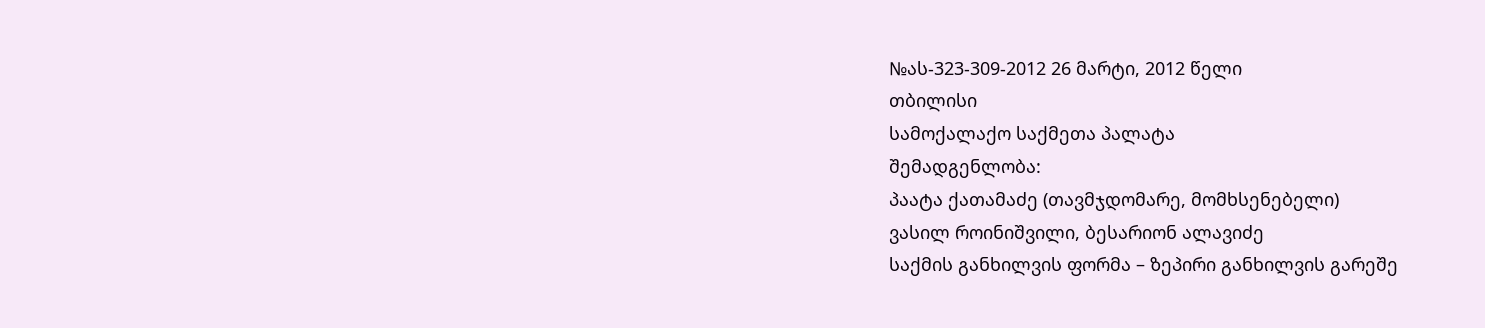№ას-323-309-2012 26 მარტი, 2012 წელი
თბილისი
სამოქალაქო საქმეთა პალატა
შემადგენლობა:
პაატა ქათამაძე (თავმჯდომარე, მომხსენებელი)
ვასილ როინიშვილი, ბესარიონ ალავიძე
საქმის განხილვის ფორმა – ზეპირი განხილვის გარეშე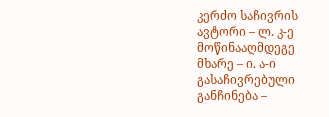კერძო საჩივრის ავტორი – ლ. კ-ე
მოწინააღმდეგე მხარე – ი. ა-ი
გასაჩივრებული განჩინება –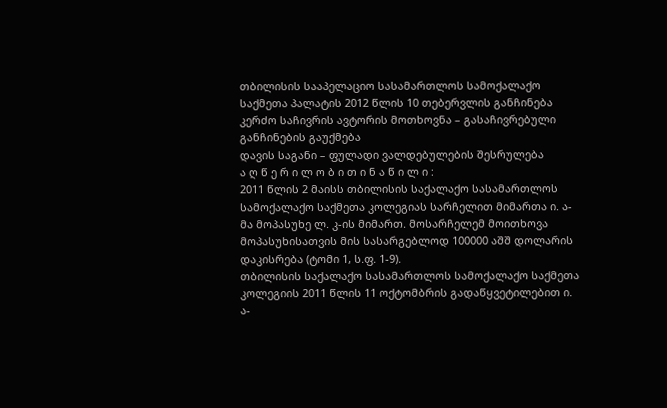თბილისის სააპელაციო სასამართლოს სამოქალაქო საქმეთა პალატის 2012 წლის 10 თებერვლის განჩინება
კერძო საჩივრის ავტორის მოთხოვნა – გასაჩივრებული განჩინების გაუქმება
დავის საგანი – ფულადი ვალდებულების შესრულება
ა ღ წ ე რ ი ლ ო ბ ი თ ი ნ ა წ ი ლ ი :
2011 წლის 2 მაისს თბილისის საქალაქო სასამართლოს სამოქალაქო საქმეთა კოლეგიას სარჩელით მიმართა ი. ა-მა მოპასუხე ლ. კ-ის მიმართ. მოსარჩელემ მოითხოვა მოპასუხისათვის მის სასარგებლოდ 100000 აშშ დოლარის დაკისრება (ტომი 1, ს.ფ. 1-9).
თბილისის საქალაქო სასამართლოს სამოქალაქო საქმეთა კოლეგიის 2011 წლის 11 ოქტომბრის გადაწყვეტილებით ი. ა-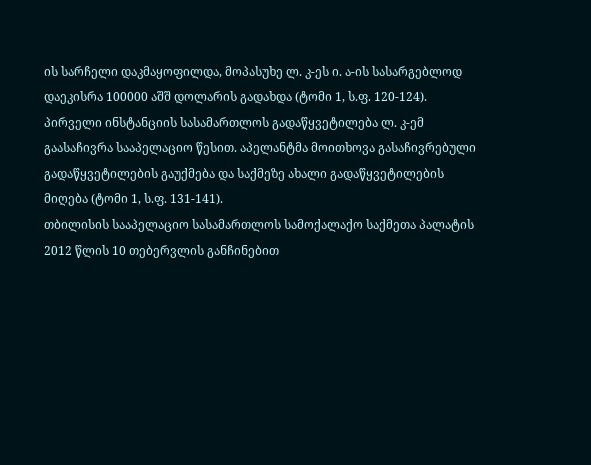ის სარჩელი დაკმაყოფილდა, მოპასუხე ლ. კ-ეს ი. ა-ის სასარგებლოდ დაეკისრა 100000 აშშ დოლარის გადახდა (ტომი 1, ს.ფ. 120-124).
პირველი ინსტანციის სასამართლოს გადაწყვეტილება ლ. კ-ემ გაასაჩივრა სააპელაციო წესით. აპელანტმა მოითხოვა გასაჩივრებული გადაწყვეტილების გაუქმება და საქმეზე ახალი გადაწყვეტილების მიღება (ტომი 1, ს.ფ. 131-141).
თბილისის სააპელაციო სასამართლოს სამოქალაქო საქმეთა პალატის 2012 წლის 10 თებერვლის განჩინებით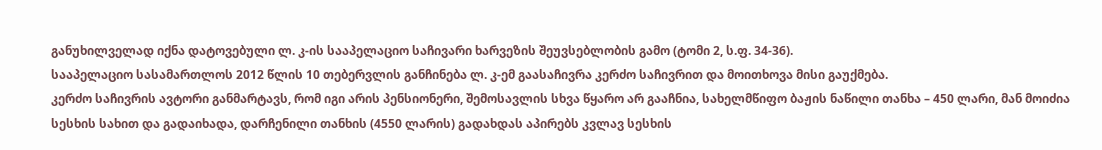განუხილველად იქნა დატოვებული ლ. კ-ის სააპელაციო საჩივარი ხარვეზის შეუვსებლობის გამო (ტომი 2, ს.ფ. 34-36).
სააპელაციო სასამართლოს 2012 წლის 10 თებერვლის განჩინება ლ. კ-ემ გაასაჩივრა კერძო საჩივრით და მოითხოვა მისი გაუქმება.
კერძო საჩივრის ავტორი განმარტავს, რომ იგი არის პენსიონერი, შემოსავლის სხვა წყარო არ გააჩნია, სახელმწიფო ბაჟის ნაწილი თანხა – 450 ლარი, მან მოიძია სესხის სახით და გადაიხადა, დარჩენილი თანხის (4550 ლარის) გადახდას აპირებს კვლავ სესხის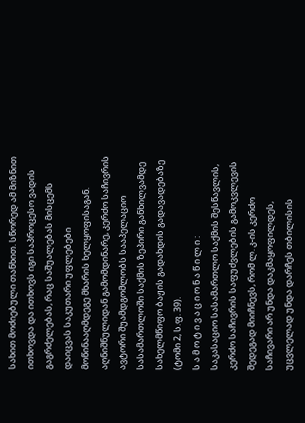სახით მოძიებული თანხით. სწორედ ამ მიზნით ითხოვდა და ითხოვს იგი საპროცესო ვადის გაგრძელებას, რაც საშუალებას მისცემს დაიცვას საკუთარი უფლებები მოწინააღმდეგე მხარის ხელყოფისაგან. აღნიშნულიდან გამომდინარე, კერძო საჩივრის ავტორი შუამდგომლობს სააპელაციო სასამართლოში საქმის ზეპირი განხილვამდე სახელმწიფო ბაჟის გადახდის გადავადებაზე (ტომი 2, ს.ფ. 39).
ს ა მ ო ტ ი ვ ა ც ი ო ნ ა წ ი ლ ი :
საკასაციო სასამართლო საქმის შესწავლის, კერძო საჩივრის საფუძვლების გამოკვლევის შედეგად მიიჩნევს, რომ ლ. კ-ის კერძო საჩივარი არ უნდა დაკმაყოფილდეს, უცვლელად უნდა დარჩეს თბილისის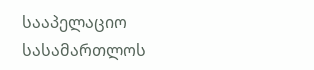სააპელაციო სასამართლოს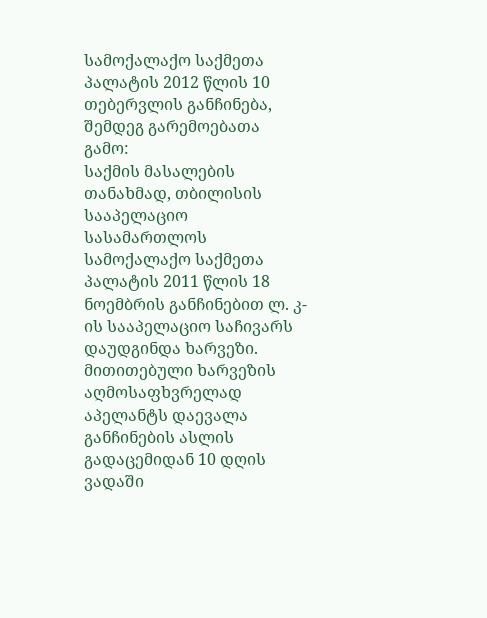სამოქალაქო საქმეთა პალატის 2012 წლის 10 თებერვლის განჩინება, შემდეგ გარემოებათა გამო:
საქმის მასალების თანახმად, თბილისის სააპელაციო სასამართლოს სამოქალაქო საქმეთა პალატის 2011 წლის 18 ნოემბრის განჩინებით ლ. კ-ის სააპელაციო საჩივარს დაუდგინდა ხარვეზი. მითითებული ხარვეზის აღმოსაფხვრელად აპელანტს დაევალა განჩინების ასლის გადაცემიდან 10 დღის ვადაში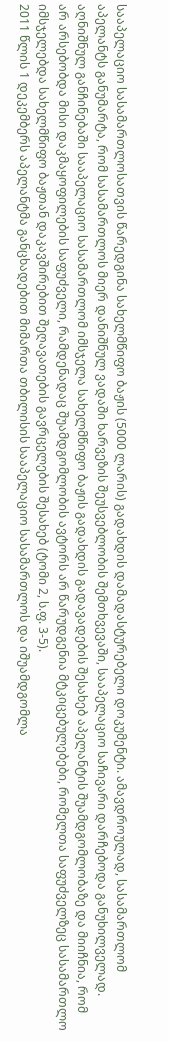სააპელაციო სასამართლოსათვის წარედგინა სახელმწიფო ბაჟის (5000 ლარის) გადახდის დამადასტურებელი დოკუმენტი. ამავდროულად, სასამართლომ აპელანტს განუმარტა, რომ სასამართლოს მიერ დანიშნულ ვადაში ხარვეზის შეუსვებლობის შემთხვევაში, სააპელაციო საჩივარი დარჩებოდა განუხილველად. აღნიშნულ განჩინებაში სააპელაციო სასამართლომ იმსჯელა სახელმწიფო ბაჟის გადახდის გადავადების შესახებ აპელანტის შუამდგომლობაზე და მიიჩნია, რომ არ არსებობდა მისი დაკმაყოფილების საფუძველი, რამდენადაც შუამდგომლობის ავტორს არ წარუდგენია მტკიცებულებები, რომელთა საფუძველზეც სასამართლო იმსჯელებდა სახელმწიფო ბაჟთან დაკავშირებით შეღავათების გავრცელების შესახებ (ტომი 2, ს.ფ. 3-5).
2011 წლის 1 დეკემბერს აპელანტმა განცხადებით მიმართა თბილისის სააპელაციო სასამართლოს და იშუამდგომლა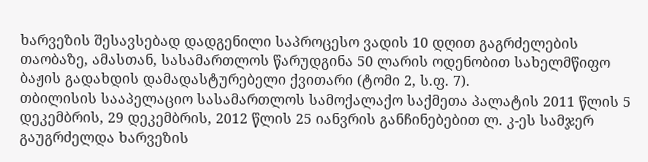ხარვეზის შესავსებად დადგენილი საპროცესო ვადის 10 დღით გაგრძელების თაობაზე, ამასთან, სასამართლოს წარუდგინა 50 ლარის ოდენობით სახელმწიფო ბაჟის გადახდის დამადასტურებელი ქვითარი (ტომი 2, ს.ფ. 7).
თბილისის სააპელაციო სასამართლოს სამოქალაქო საქმეთა პალატის 2011 წლის 5 დეკემბრის, 29 დეკემბრის, 2012 წლის 25 იანვრის განჩინებებით ლ. კ-ეს სამჯერ გაუგრძელდა ხარვეზის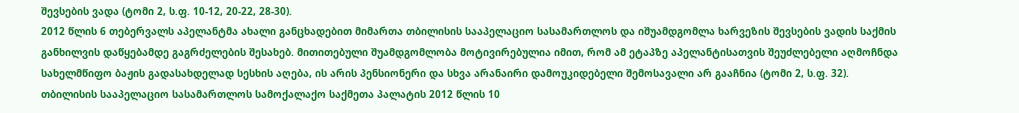შევსების ვადა (ტომი 2, ს.ფ. 10-12, 20-22, 28-30).
2012 წლის 6 თებერვალს აპელანტმა ახალი განცხადებით მიმართა თბილისის სააპელაციო სასამართლოს და იშუამდგომლა ხარვეზის შევსების ვადის საქმის განხილვის დაწყებამდე გაგრძელების შესახებ. მითითებული შუამდგომლობა მოტივირებულია იმით, რომ ამ ეტაპზე აპელანტისათვის შეუძლებელი აღმოჩნდა სახელმწიფო ბაჟის გადასახდელად სესხის აღება, ის არის პენსიონერი და სხვა არანაირი დამოუკიდებელი შემოსავალი არ გააჩნია (ტომი 2, ს.ფ. 32).
თბილისის სააპელაციო სასამართლოს სამოქალაქო საქმეთა პალატის 2012 წლის 10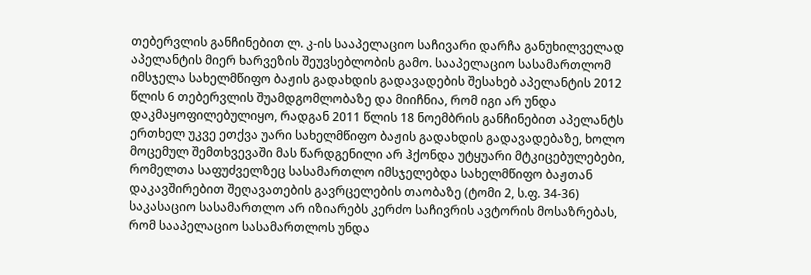თებერვლის განჩინებით ლ. კ-ის სააპელაციო საჩივარი დარჩა განუხილველად აპელანტის მიერ ხარვეზის შეუვსებლობის გამო. სააპელაციო სასამართლომ იმსჯელა სახელმწიფო ბაჟის გადახდის გადავადების შესახებ აპელანტის 2012 წლის 6 თებერვლის შუამდგომლობაზე და მიიჩნია, რომ იგი არ უნდა დაკმაყოფილებულიყო, რადგან 2011 წლის 18 ნოემბრის განჩინებით აპელანტს ერთხელ უკვე ეთქვა უარი სახელმწიფო ბაჟის გადახდის გადავადებაზე, ხოლო მოცემულ შემთხვევაში მას წარდგენილი არ ჰქონდა უტყუარი მტკიცებულებები, რომელთა საფუძველზეც სასამართლო იმსჯელებდა სახელმწიფო ბაჟთან დაკავშირებით შეღავათების გავრცელების თაობაზე (ტომი 2, ს.ფ. 34-36)
საკასაციო სასამართლო არ იზიარებს კერძო საჩივრის ავტორის მოსაზრებას, რომ სააპელაციო სასამართლოს უნდა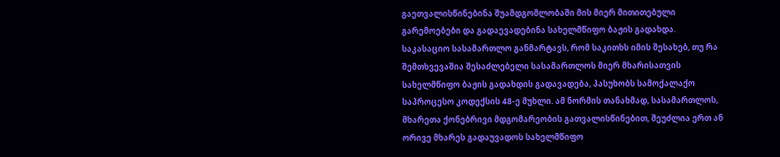გაეთვალისწინებინა შუამდგომლობაში მის მიერ მითითებული გარემოებები და გადაევადებინა სახელმწიფო ბაჟის გადახდა.
საკასაციო სასამართლო განმარტავს, რომ საკითხს იმის შესახებ, თუ რა შემთხვევაშია შესაძლებელი სასამართლოს მიერ მხარისათვის სახელმწიფო ბაჟის გადახდის გადავადება, პასუხობს სამოქალაქო საპროცესო კოდექსის 48-ე მუხლი. ამ ნორმის თანახმად, სასამართლოს, მხარეთა ქონებრივი მდგომარეობის გათვალისწინებით, შეუძლია ერთ ან ორივე მხარეს გადაუვადოს სახელმწიფო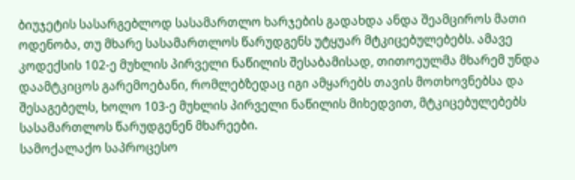ბიუჯეტის სასარგებლოდ სასამართლო ხარჯების გადახდა ანდა შეამციროს მათი ოდენობა, თუ მხარე სასამართლოს წარუდგენს უტყუარ მტკიცებულებებს. ამავე კოდექსის 102-ე მუხლის პირველი ნაწილის შესაბამისად, თითოეულმა მხარემ უნდა დაამტკიცოს გარემოებანი, რომლებზედაც იგი ამყარებს თავის მოთხოვნებსა და შესაგებელს, ხოლო 103-ე მუხლის პირველი ნაწილის მიხედვით, მტკიცებულებებს სასამართლოს წარუდგენენ მხარეები.
სამოქალაქო საპროცესო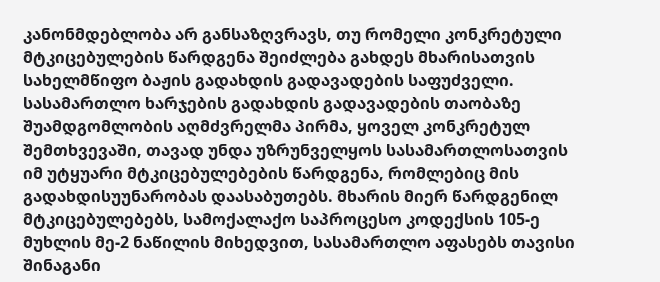კანონმდებლობა არ განსაზღვრავს, თუ რომელი კონკრეტული მტკიცებულების წარდგენა შეიძლება გახდეს მხარისათვის სახელმწიფო ბაჟის გადახდის გადავადების საფუძველი. სასამართლო ხარჯების გადახდის გადავადების თაობაზე შუამდგომლობის აღმძვრელმა პირმა, ყოველ კონკრეტულ შემთხვევაში, თავად უნდა უზრუნველყოს სასამართლოსათვის იმ უტყუარი მტკიცებულებების წარდგენა, რომლებიც მის გადახდისუუნარობას დაასაბუთებს. მხარის მიერ წარდგენილ მტკიცებულებებს, სამოქალაქო საპროცესო კოდექსის 105-ე მუხლის მე-2 ნაწილის მიხედვით, სასამართლო აფასებს თავისი შინაგანი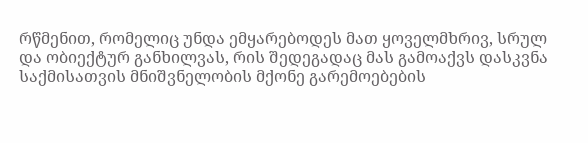რწმენით, რომელიც უნდა ემყარებოდეს მათ ყოველმხრივ, სრულ და ობიექტურ განხილვას, რის შედეგადაც მას გამოაქვს დასკვნა საქმისათვის მნიშვნელობის მქონე გარემოებების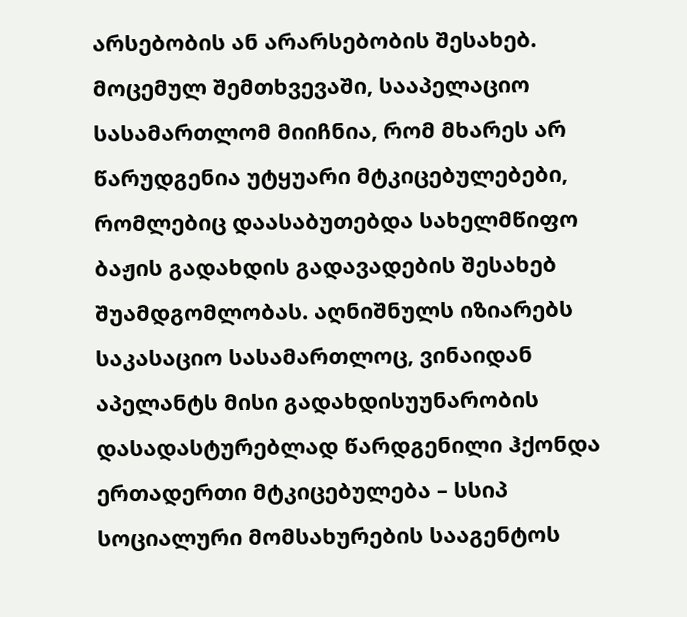არსებობის ან არარსებობის შესახებ. მოცემულ შემთხვევაში, სააპელაციო სასამართლომ მიიჩნია, რომ მხარეს არ წარუდგენია უტყუარი მტკიცებულებები, რომლებიც დაასაბუთებდა სახელმწიფო ბაჟის გადახდის გადავადების შესახებ შუამდგომლობას. აღნიშნულს იზიარებს საკასაციო სასამართლოც, ვინაიდან აპელანტს მისი გადახდისუუნარობის დასადასტურებლად წარდგენილი ჰქონდა ერთადერთი მტკიცებულება – სსიპ სოციალური მომსახურების სააგენტოს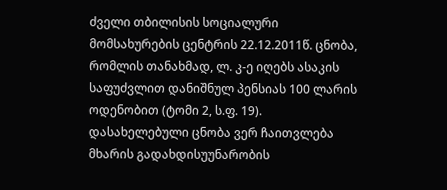ძველი თბილისის სოციალური მომსახურების ცენტრის 22.12.2011წ. ცნობა, რომლის თანახმად, ლ. კ-ე იღებს ასაკის საფუძვლით დანიშნულ პენსიას 100 ლარის ოდენობით (ტომი 2, ს.ფ. 19). დასახელებული ცნობა ვერ ჩაითვლება მხარის გადახდისუუნარობის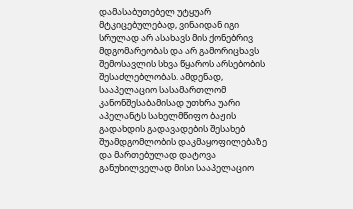დამასაბუთებელ უტყუარ მტკიცებულებად, ვინაიდან იგი სრულად არ ასახავს მის ქონებრივ მდგომარეობას და არ გამორიცხავს შემოსავლის სხვა წყაროს არსებობის შესაძლებლობას. ამდენად, სააპელაციო სასამართლომ კანონშესაბამისად უთხრა უარი აპელანტს სახელმწიფო ბაჟის გადახდის გადავადების შესახებ შუამდგომლობის დაკმაყოფილებაზე და მართებულად დატოვა განუხილველად მისი სააპელაციო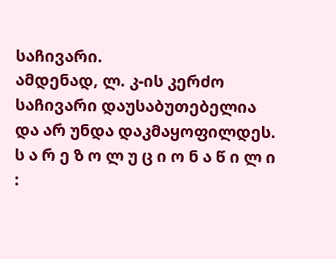საჩივარი.
ამდენად, ლ. კ-ის კერძო საჩივარი დაუსაბუთებელია და არ უნდა დაკმაყოფილდეს.
ს ა რ ე ზ ო ლ უ ც ი ო ნ ა წ ი ლ ი :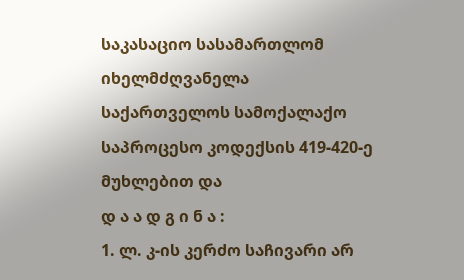საკასაციო სასამართლომ იხელმძღვანელა საქართველოს სამოქალაქო საპროცესო კოდექსის 419-420-ე მუხლებით და
დ ა ა დ გ ი ნ ა :
1. ლ. კ-ის კერძო საჩივარი არ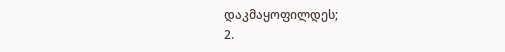დაკმაყოფილდეს;
2.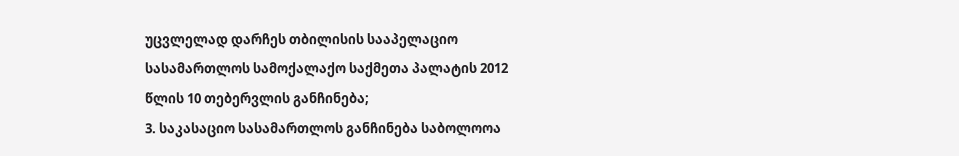უცვლელად დარჩეს თბილისის სააპელაციო სასამართლოს სამოქალაქო საქმეთა პალატის 2012 წლის 10 თებერვლის განჩინება;
3. საკასაციო სასამართლოს განჩინება საბოლოოა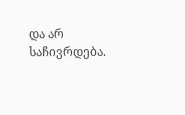და არ საჩივრდება.